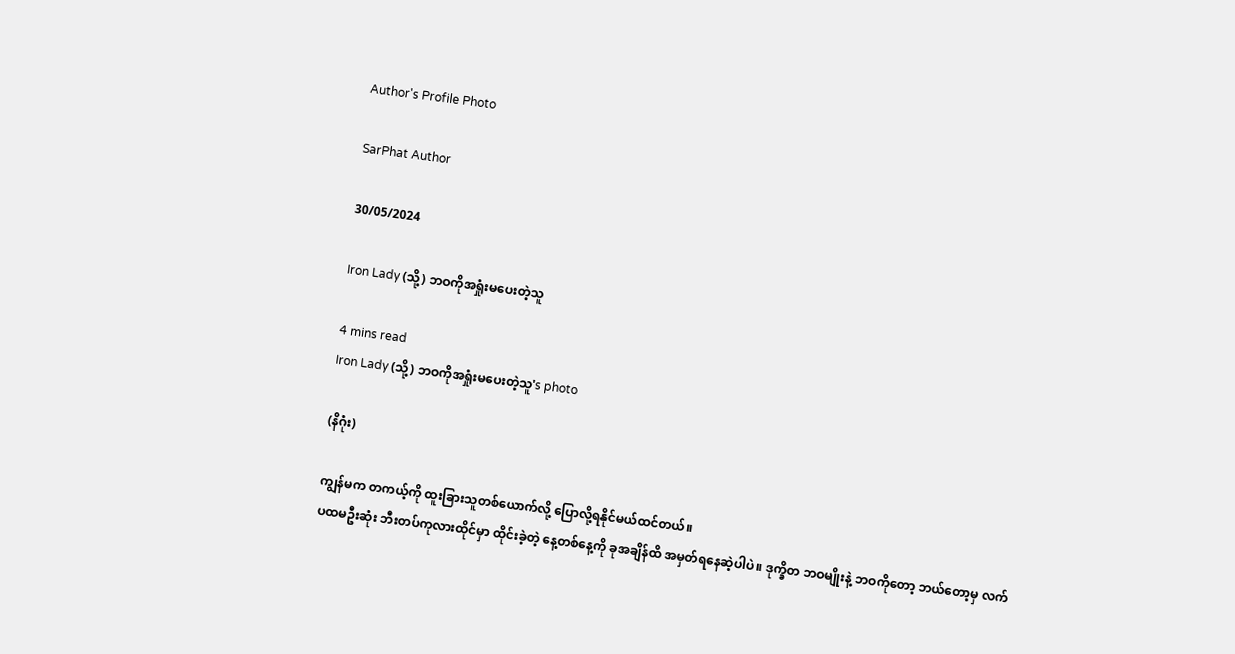Author's Profile Photo

SarPhat Author

30/05/2024

Iron Lady (သို့) ဘဝကိုအရှုံးမပေးတဲ့သူ

4 mins read
Iron Lady (သို့) ဘဝကိုအရှုံးမပေးတဲ့သူ's photo

(နိဂုံး)

ကျွန်မက တကယ့်ကို ထူးခြားသူတစ်ယောက်လို့ ပြောလို့ရနိုင်မယ်ထင်တယ်။
ပထမဦးဆုံး ဘီးတပ်ကုလားထိုင်မှာ ထိုင်းခဲ့တဲ့ နေ့တစ်နေ့ကို ခုအချိန်ထိ အမှတ်ရနေဆဲ့ပါပဲ။ ဒုက္ခိတ ဘဝမျိုးနဲ့ ဘဝကိုတော့ ဘယ်တော့မှ လက်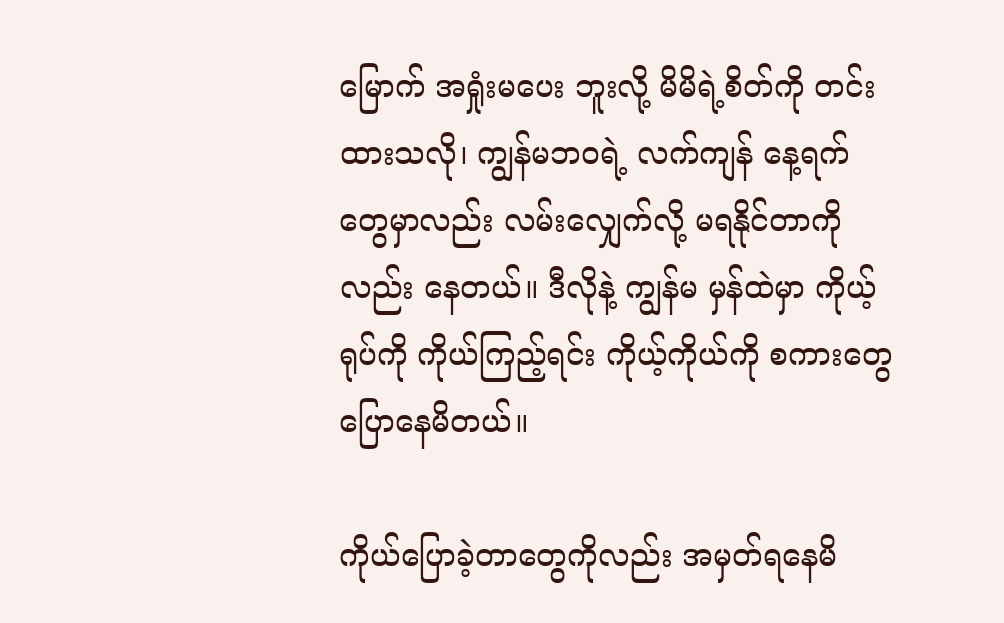မြောက် အရှုံးမပေး ဘူးလို့ မိမိရဲ့စိတ်ကို တင်းထားသလို၊ ကျွန်မဘဝရဲ့ လက်ကျန် နေ့ရက်တွေမှာလည်း လမ်းလျှေက်လို့ မရနိုင်တာကိုလည်း နေတယ်။ ဒီလိုနဲ့ ကျွန်မ မှန်ထဲမှာ ကိုယ့်ရုပ်ကို ကိုယ်ကြည့်ရင်း ကိုယ့်ကိုယ်ကို စကားတွေပြောနေမိတယ်။

ကိုယ်ပြောခဲ့တာတွေကိုလည်း အမှတ်ရနေမိ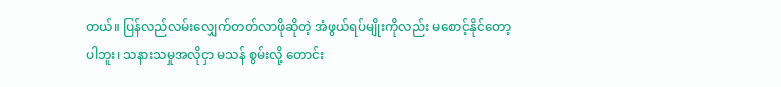တယ်။ ပြန်လည်လမ်းလျှေက်တတ်လာဖိုဆိုတဲ့ အံဖွယ်ရပ်မျိုးကိုလည်း မစောင့်နိုင်တော့ပါဘူး၊ သနားသမှုအလိုငှာ မသန် စွမ်းလို့ တောင်း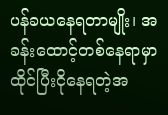ပန်ခယနေရတာမျိုး၊ အခန်းထောင့်တစ်နေရာမှာထိုင်ပြီးငိုနေရတဲ့အ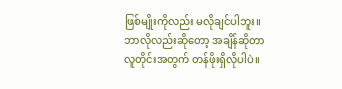ဖြစ်မျိုးကိုလည်း မလိုချင်ပါဘူး။ ဘာလိုလည်းဆိုတော့ အချိန်ဆိုတာ လူတိုင်းအတွက် တန်ဖိုးရှိလိုပါပဲ။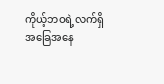ကိုယ့်ဘဝရဲ့လက်ရှိအခြေအနေ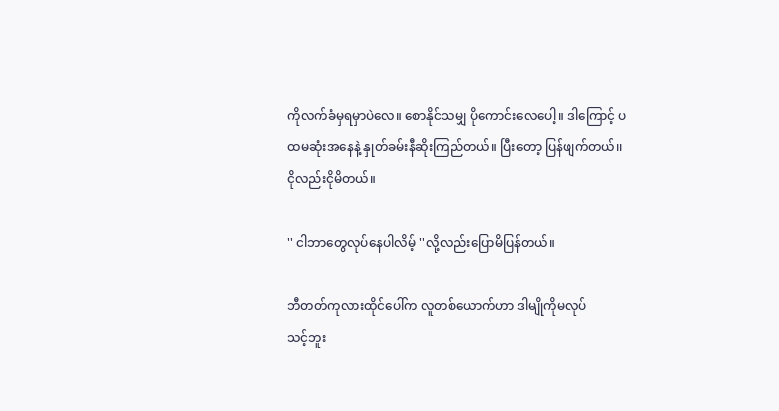ကိုလက်ခံမှရမှာပဲလေ။ စောနိုင်သမျှ ပိုကောင်းလေပေါ့။ ဒါကြောင့် ပထမဆုံးအနေနဲ့ နှုတ်ခမ်းနီဆိုးကြည်တယ်။ ပြီးတော့ ပြန်ဖျက်တယ်၊၊ ငိုလည်းငိုမိတယ်။

'' ငါဘာတွေလုပ်နေပါလိမ့် ''လို့လည်းပြောမိပြန်တယ်။

ဘီတတ်ကုလားထိုင်ပေါ်က လူတစ်ယောက်ဟာ ဒါမျိုကိုမလုပ်
သင့်ဘူး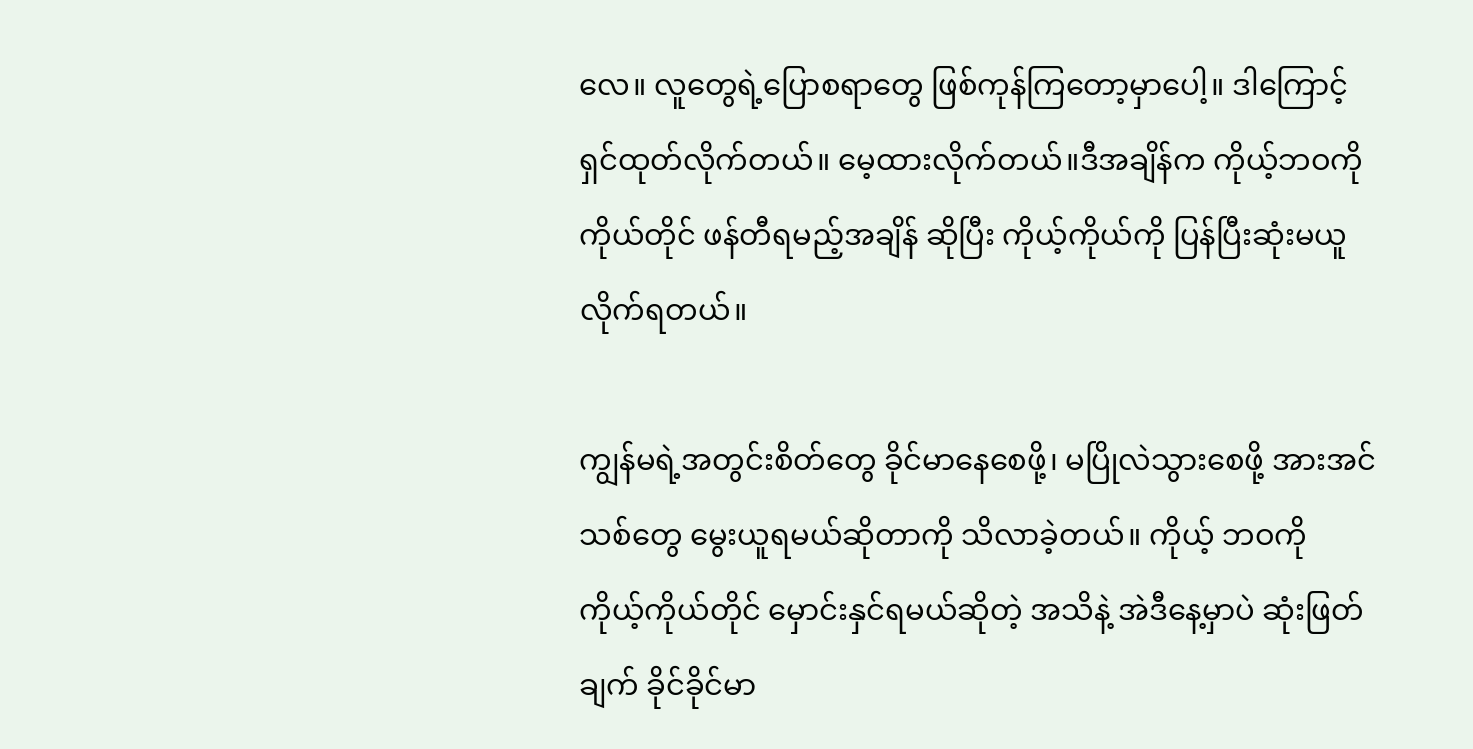လေ။ လူတွေရဲ့ပြောစရာတွေ ဖြစ်ကုန်ကြတော့မှာပေါ့။ ဒါကြောင့် ရှင်ထုတ်လိုက်တယ်။ မေ့ထားလိုက်တယ်။ဒီအချိန်က ကိုယ့်ဘဝကို ကိုယ်တိုင် ဖန်တီရမည့်အချိန် ဆိုပြီး ကိုယ့်ကိုယ်ကို ပြန်ပြီးဆုံးမယူလိုက်ရတယ်။

ကျွန်မရဲ့အတွင်းစိတ်တွေ ခိုင်မာနေစေဖို့၊ မပြိုလဲသွားစေဖို့ အားအင်သစ်တွေ မွေးယူရမယ်ဆိုတာကို သိလာခဲ့တယ်။ ကိုယ့် ဘဝကို ကိုယ့်ကိုယ်တိုင် မှောင်းနှင်ရမယ်ဆိုတဲ့ အသိနဲ့ အဲဒီနေ့မှာပဲ ဆုံးဖြတ်ချက် ခိုင်ခိုင်မာ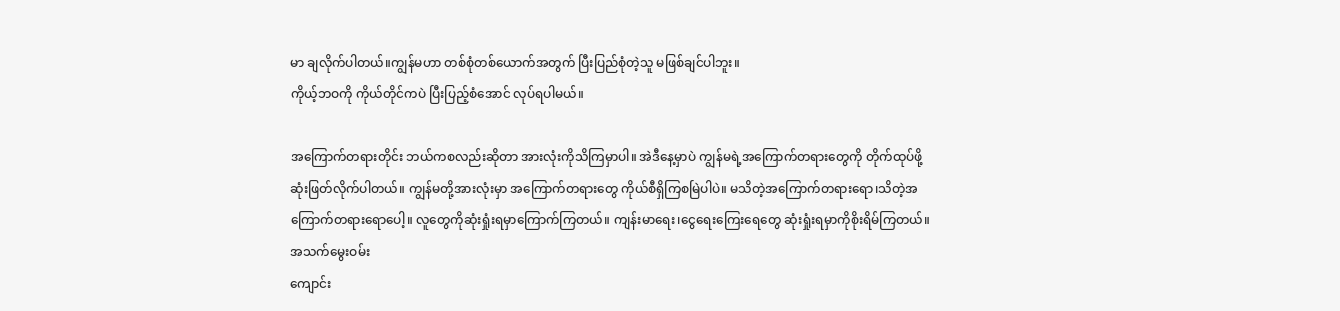မာ ချလိုက်ပါတယ်။ကျွန်မဟာ တစ်စုံတစ်ယောက်အတွက် ပြီးပြည်စုံတဲ့သူ မဖြစ်ချင်ပါဘူး။
ကိုယ့်ဘဝကို ကိုယ်တိုင်ကပဲ ပြီးပြည့်စံအောင် လုပ်ရပါမယ်။

အကြောက်တရားတိုင်း ဘယ်ကစလည်းဆိုတာ အားလုံးကိုသိကြမှာပါ။ အဲဒီနေ့မှာပဲ ကျွန်မရဲ့အကြောက်တရားတွေကို တိုက်ထုပ်ဖို့ ဆုံးဖြတ်လိုက်ပါတယ်။ ကျွန်မတို့အားလုံးမှာ အကြောက်တရားတွေ ကိုယ်စီရှိကြစမြဲပါပဲ။ မသိတဲ့အကြောက်တရားရော၊သိတဲ့အကြောက်တရားရောပေါ့။ လူတွေကိုဆုံးရှုံးရမှာကြောက်ကြတယ်။ ကျန်းမာရေး၊ငွေရေးကြေးရေတွေ ဆုံးရှုံးရမှာကိုစိုးရိမ်ကြတယ်။ အသက်မွေးဝမ်း
ကျောင်း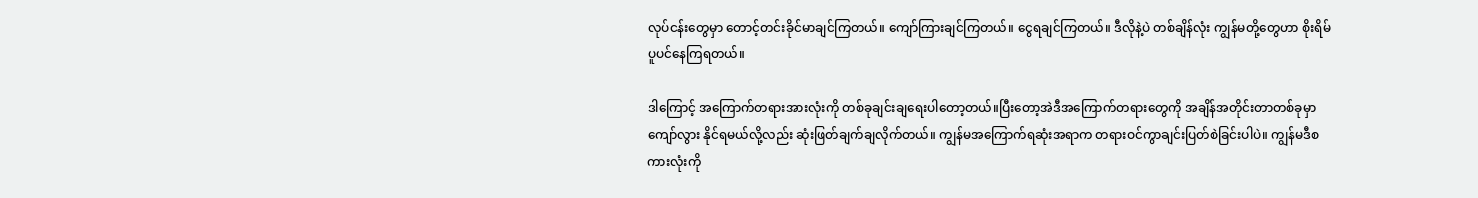လုပ်ငန်းတွေမှာ တောင့်တင်းခိုင်မာချင်ကြတယ်။ ကျော်ကြားချင်ကြတယ်။ ငွေရချင်ကြတယ်။ ဒီလိုနဲ့ပဲ တစ်ချိန်လုံး ကျွန်မတို့တွေဟာ စိုးရိမ်ပူပင်နေကြရတယ်။

ဒါကြောင့် အကြောက်တရားအားလုံးကို တစ်ခုချင်းချရေးပါတော့တယ်။ပြီးတော့အဲဒီအကြောက်တရားတွေကို အချိန်အတိုင်းတာတစ်ခုမှာ ကျော်လွား နိုင်ရမယ်လို့လည်း ဆုံးဖြတ်ချက်ချလိုက်တယ်။ ကျွန်မအကြောက်ရဆုံးအရာက တရားဝင်ကွာချင်းပြတ်စဲခြင်းပါပဲ။ ကျွန်မဒီစကားလုံးကို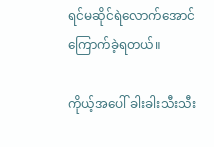ရင်မဆိုင်ရဲလောက်အောင် ကြောက်ခဲ့ရတယ်။

ကိုယ့်အပေါ် ခါးခါးသီးသီး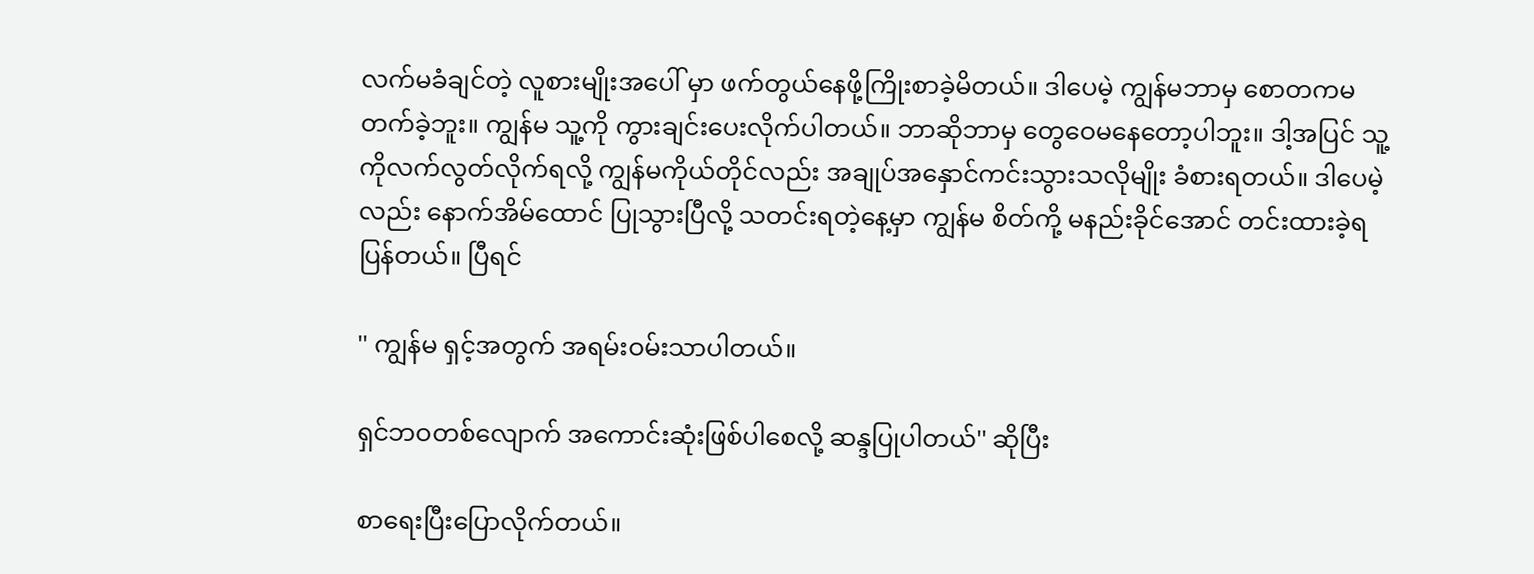လက်မခံချင်တဲ့ လူစားမျိုးအပေါ် မှာ ဖက်တွယ်နေဖို့ကြိုးစာခဲ့မိတယ်။ ဒါပေမဲ့ ကျွန်မဘာမှ စောတကမတက်ခဲ့ဘူး။ ကျွန်မ သူ့ကို ကွားချင်းပေးလိုက်ပါတယ်။ ဘာဆိုဘာမှ တွေဝေမနေတော့ပါဘူး။ ဒါ့အပြင် သူ့ကိုလက်လွတ်လိုက်ရလို့ ကျွန်မကိုယ်တိုင်လည်း အချုပ်အနှောင်ကင်းသွားသလိုမျိုး ခံစားရတယ်။ ဒါပေမဲ့လည်း နောက်အိမ်ထောင် ပြုသွားပြီလို့ သတင်းရတဲ့နေ့မှာ ကျွန်မ စိတ်ကို့ မနည်းခိုင်အောင် တင်းထားခဲ့ရပြန်တယ်။ ပြီရင်

'' ကျွန်မ ရှင့်အတွက် အရမ်းဝမ်းသာပါတယ်။

ရှင်ဘဝတစ်လျောက် အကောင်းဆုံးဖြစ်ပါစေလို့ ဆန္ဒပြုပါတယ်'' ဆိုပြီး

စာရေးပြီးပြောလိုက်တယ်။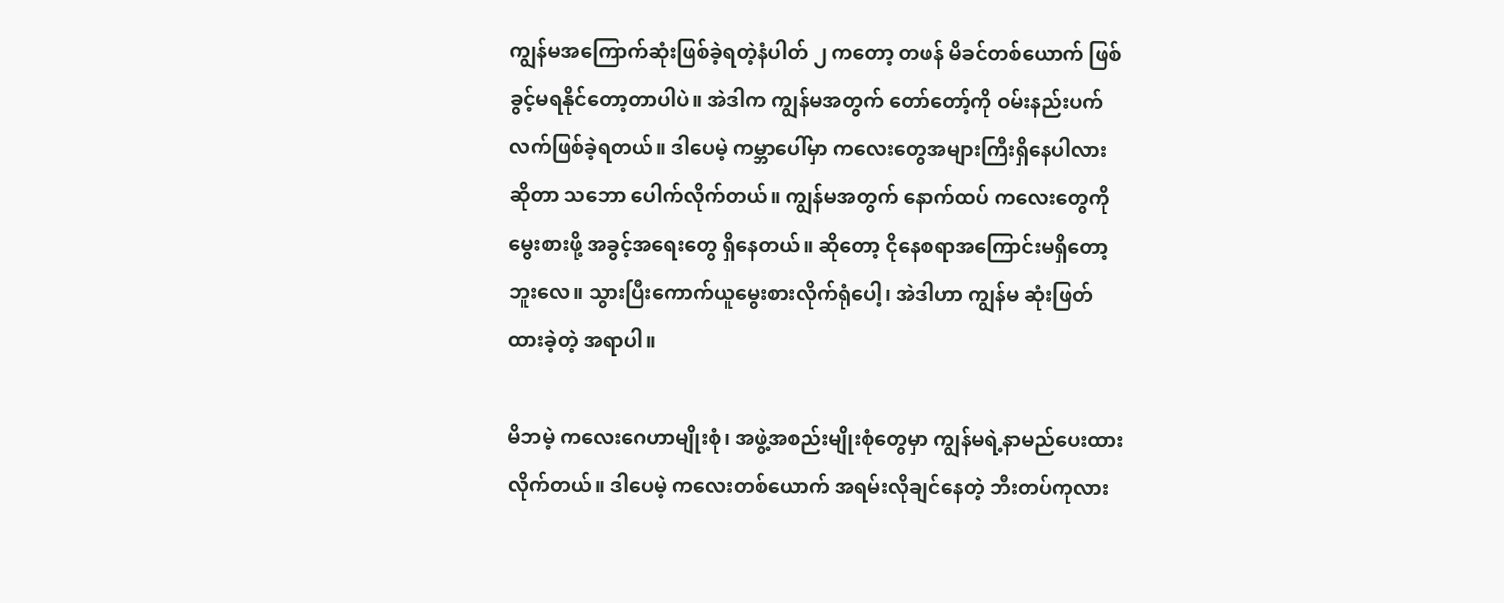ကျွန်မအကြောက်ဆုံးဖြစ်ခဲ့ရတဲ့နံပါတ် ၂ ကတော့ တဖန် မိခင်တစ်ယောက် ဖြစ်ခွင့်မရနိုင်တော့တာပါပဲ။ အဲဒါက ကျွန်မအတွက် တော်တော့်ကို ဝမ်းနည်းပက်လက်ဖြစ်ခဲ့ရတယ်။ ဒါပေမဲ့ ကမ္ဘာပေါ်မှာ ကလေးတွေအများကြီးရှိနေပါလားဆိုတာ သဘော ပေါက်လိုက်တယ်။ ကျွန်မအတွက် နောက်ထပ် ကလေးတွေကို မွေးစားဖို့ အခွင့်အရေးတွေ ရှိနေတယ်။ ဆိုတော့ ငိုနေစရာအကြောင်းမရှိတော့ဘူးလေ။ သွားပြီးကောက်ယူမွေးစားလိုက်ရုံပေါ့၊ အဲဒါဟာ ကျွန်မ ဆုံးဖြတ်ထားခဲ့တဲ့ အရာပါ။

မိဘမဲ့ ကလေးဂေဟာမျိုးစုံ၊ အဖွဲ့အစည်းမျိုးစုံတွေမှာ ကျွန်မရဲ့နာမည်ပေးထားလိုက်တယ်။ ဒါပေမဲ့ ကလေးတစ်ယောက် အရမ်းလိုချင်နေတဲ့ ဘီးတပ်ကုလား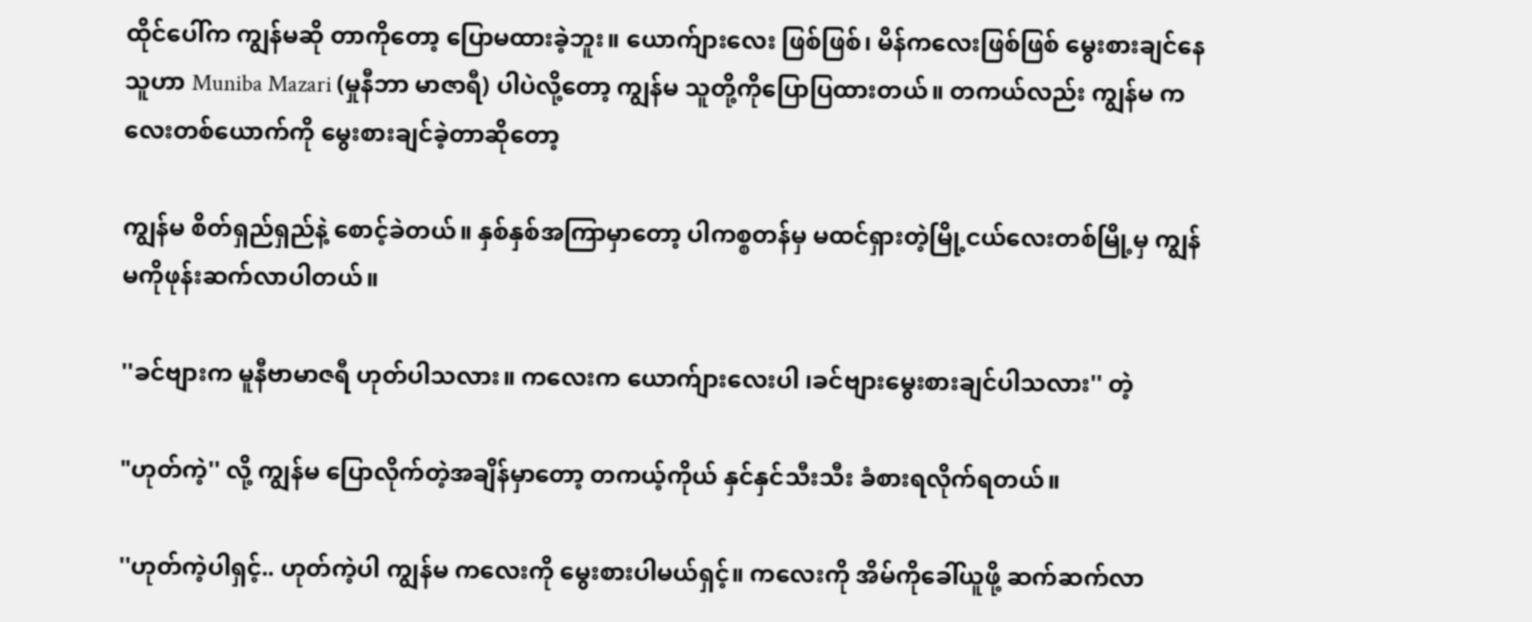ထိုင်ပေါ်က ကျွန်မဆို တာကိုတော့ ပြောမထားခဲ့ဘူး။ ယောက်ျားလေး ဖြစ်ဖြစ်၊ မိန်ကလေးဖြစ်ဖြစ် မွေးစားချင်နေသူဟာ Muniba Mazari (မှုနီဘာ မာဇာရီ) ပါပဲလို့တော့ ကျွန်မ သူတို့ကိုပြောပြထားတယ်။ တကယ်လည်း ကျွန်မ ကလေးတစ်ယောက်ကို မွေးစားချင်ခဲ့တာဆိုတော့

ကျွန်မ စိတ်ရှည်ရှည်နဲ့ စောင့်ခဲတယ်။ နှစ်နှစ်အကြာမှာတော့ ပါကစ္စတန်မှ မထင်ရှားတဲ့မြို့ငယ်လေးတစ်မြို့မှ ကျွန်မကိုဖုန်းဆက်လာပါတယ်။

''ခင်ဗျားက မူနီဗာမာဇရီ ဟုတ်ပါသလား။ ကလေးက ယောက်ျားလေးပါ ၊ခင်ဗျားမွေးစားချင်ပါသလား'' တဲ့

"ဟုတ်ကဲ့'' လို့ ကျွန်မ ပြောလိုက်တဲ့အချိန်မှာတော့ တကယ့်ကိုယ် နှင်နှင်သီးသီး ခံစားရလိုက်ရတယ်။

''ဟုတ်ကဲ့ပါရှင့်.. ဟုတ်ကဲ့ပါ ကျွန်မ ကလေးကို မွေးစားပါမယ်ရှင့်။ ကလေးကို အိမ်ကိုခေါ်ယူဖို့ ဆက်ဆက်လာ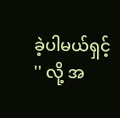ခဲ့ပါမယ်ရှင့် '' လို့ အ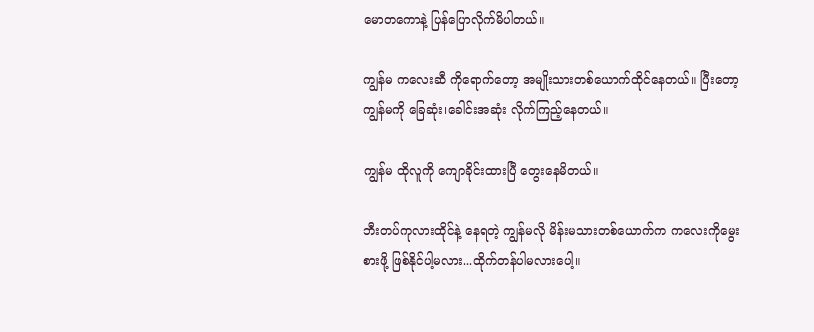မောတကောနဲ့ ပြန်ပြောလိုက်မိပါတယ်။

ကျွန်မ ကလေးဆီ ကိုရောက်တော့ အမျိုးသားတစ်ယောက်ထိုင်နေတယ်။ ပြီးတော့ ကျွန်မကို ခြေဆုံး၊ခေါင်းအဆုံး လိုက်ကြည့်နေတယ်။

ကျွန်မ ထိုလူကို ကျောခိုင်းထားပြီ တွေးနေမိတယ်။

ဘီးတပ်ကုလားထိုင်နဲ့ နေရတဲ့ ကျွန်မလို မိန်းမသားတစ်ယောက်က ကလေးကိုမွေးစားဖို့ ဖြစ်နိုင်ပါ့မလား...ထိုက်တန်ပါမလားပေါ့။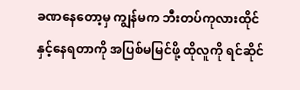ခဏနေတော့မှ ကျွန်မက ဘီးတပ်ကုလားထိုင်နှင့်နေရတာကို အပြစ်မမြင်ဖို့ ထိုလူကို ရင်ဆိုင်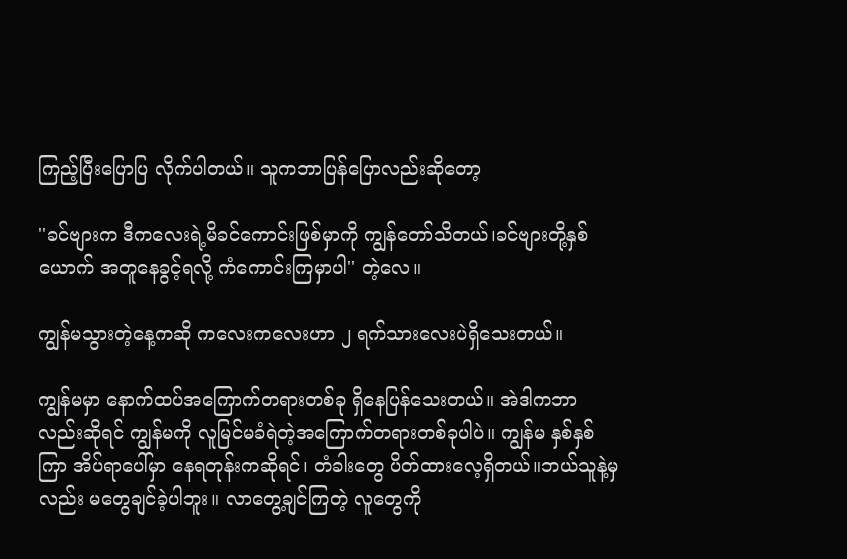ကြည့်ပြီးပြောပြ လိုက်ပါတယ်။ သူကဘာပြန်ပြောလည်းဆိုတော့

''ခင်ဗျားက ဒီကလေးရဲ့မိခင်ကောင်းဖြစ်မှာကို ကျွန်တော်သိတယ်၊ခင်ဗျားတို့နှစ်ယောက် အတူနေခွင့်ရလို့ ကံကောင်းကြမှာပါ'' တဲ့လေ။

ကျွန်မသွားတဲ့နေ့ကဆို ကလေးကလေးဟာ ၂ ရက်သားလေးပဲရှိသေးတယ်။

ကျွန်မမှာ နောက်ထပ်အကြောက်တရားတစ်ခု ရှိနေပြန်သေးတယ်။ အဲဒါကဘာလည်းဆိုရင် ကျွန်မကို လူမြင်မခံရဲတဲ့အကြောက်တရားတစ်ခုပါပဲ။ ကျွန်မ နှစ်နှစ်ကြာ အိပ်ရာပေါ်မှာ နေရတုန်းကဆိုရင်၊ တံခါးတွေ ပိတ်ထားလေ့ရှိတယ်။ဘယ်သူနဲ့မှလည်း မတွေချင်ခဲ့ပါဘူး။ လာတွေ့ချင်ကြတဲ့ လူတွေကို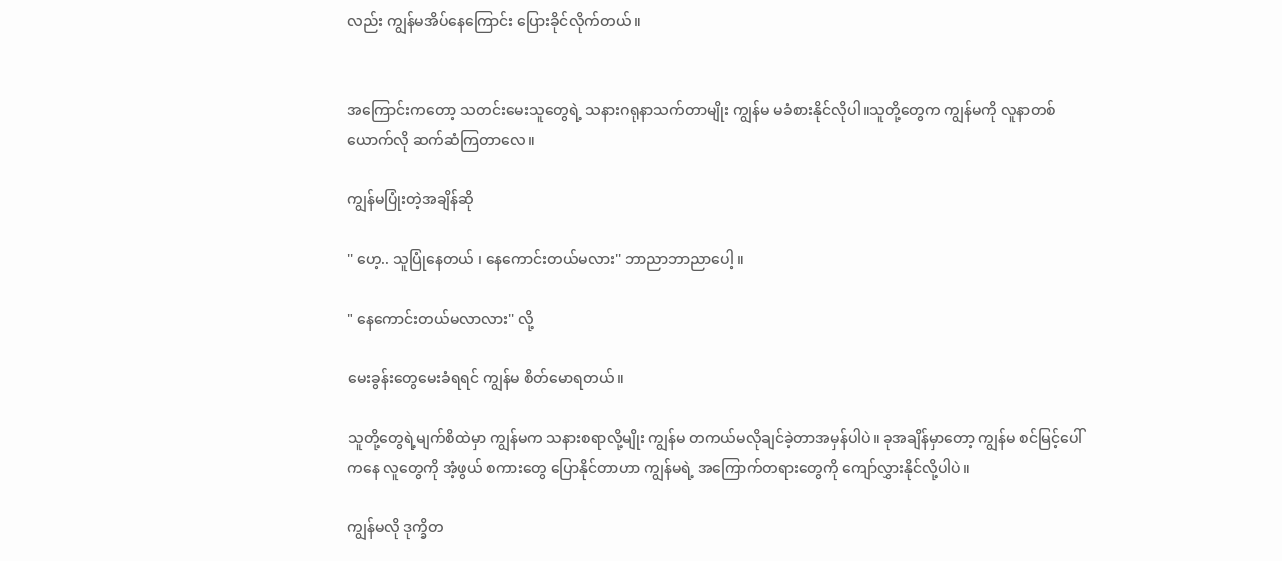လည်း ကျွန်မအိပ်နေကြောင်း ပြေားခိုင်လိုက်တယ်။


အကြောင်းကတော့ သတင်းမေးသူတွေရဲ့ သနားဂရုနာသက်တာမျိုး ကျွန်မ မခံစားနိုင်လိုပါ။သူတို့တွေက ကျွန်မကို လူနာတစ်ယောက်လို ဆက်ဆံကြတာလေ။

ကျွန်မပြုံးတဲ့အချိန်ဆို

'' ဟေ့.. သူပြုံနေတယ် ၊ နေကောင်းတယ်မလား'' ဘာညာဘာညာပေါ့ ။

" နေကောင်းတယ်မလာလား'' လို့

မေးခွန်းတွေမေးခံရရင် ကျွန်မ စိတ်မောရတယ်။

သူတို့တွေရဲ့မျက်စိထဲမှာ ကျွန်မက သနားစရာလို့မျိုး ကျွန်မ တကယ်မလိုချင်ခဲ့တာအမှန်ပါပဲ။ ခုအချိန်မှာတော့ ကျွန်မ စင်မြင့်ပေါ်ကနေ လူတွေကို အံ့ဖွယ် စကားတွေ ပြောနိုင်တာဟာ ကျွန်မရဲ့ အကြောက်တရားတွေကို ကျော်လွှားနိုင်လို့ပါပဲ။

ကျွန်မလို ဒုက္ခိတ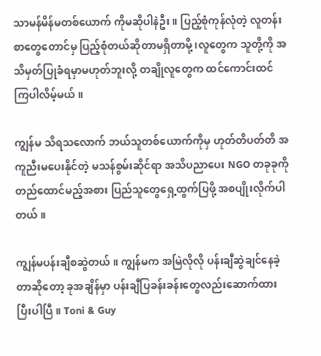သာမန်မိန်မတစ်ယောက် ကိုမဆိုပါနဲဦး။ ပြည့်စုံကုန်လုံတဲ့ လူတန်းစာတွေတောင်မှ ပြည့်စုံတယ်ဆိုတာမရှိတာမို့ ၊လူတွေက သူတို့ကို အသိမှတ်ပြုခံရမှာမဟုတ်ဘူးလို့ တချိုလူတွေက ထင်ကောင်းထင် ကြပါလိမ့်မယ်။

ကျွန်မ သိရသလောက် ဘယ်သူတစ်ယောက်ကိုမှ ဟုတ်တိပတ်တိ အကူညီးမပေးနိုင်တဲ့ မသန်စွမ်းဆိုင်ရာ အသိပညာပေး NGO တခုခုကို တည်ထောင်မည့်အစား ပြည်သူတွေရှေ့ထွက်ပြဖို့ အစပျိုးလိုက်ပါတယ်။

ကျွန်မပန်းချီစဆွဲတယ်။ ကျွန်မက အမြဲလိုလို ပန်းချီဆွဲချင်နေခဲ့တာဆိုတော့ ခုအချိန်မှာ ပန်းချီပြခန်းခန်းတွေလည်းဆောက်ထားပြီးပါပြီ။ Toni & Guy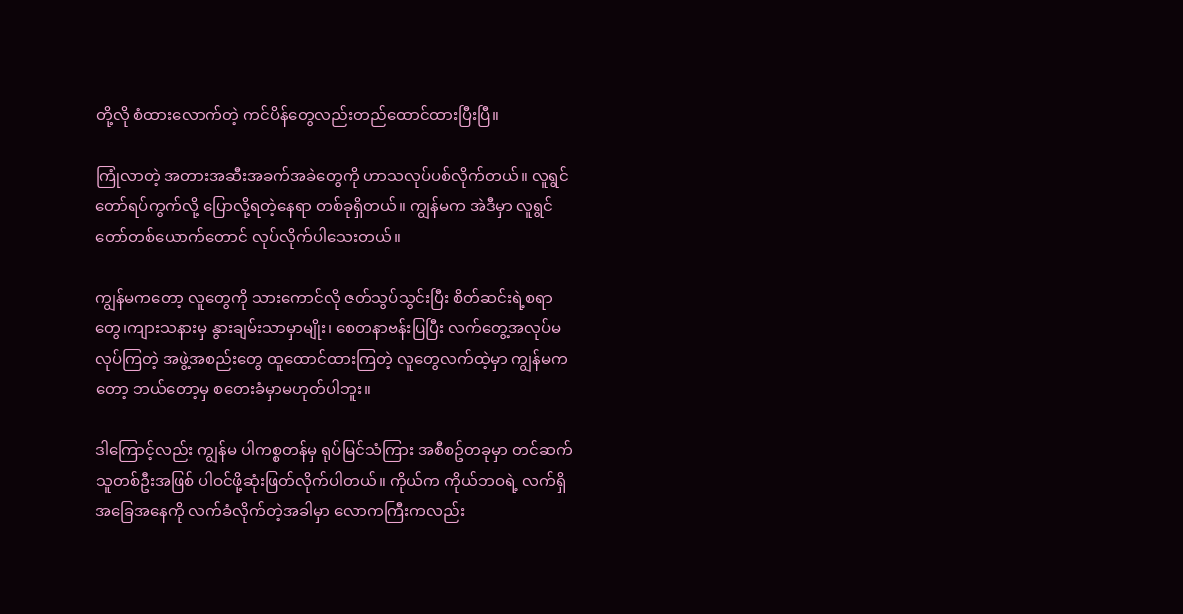တို့လို စံထားလောက်တဲ့ ကင်ပိန်တွေလည်းတည်ထောင်ထားပြီးပြီ။

ကြုံလာတဲ့ အတားအဆီးအခက်အခဲတွေကို ဟာသလုပ်ပစ်လိုက်တယ်။ လူရွင်တော်ရပ်ကွက်လို့ ပြောလို့ရတဲ့နေရာ တစ်ခုရှိတယ်။ ကျွန်မက အဲဒီမှာ လူရွင်တော်တစ်ယောက်တောင် လုပ်လိုက်ပါသေးတယ်။

ကျွန်မကတော့ လူတွေကို သားကောင်လို ဇတ်သွပ်သွင်းပြီး စိတ်ဆင်းရဲ့စရာတွေ၊ကျားသနားမှ နွားချမ်းသာမှာမျိုး၊ စေတနာဗန်းပြပြီး လက်တွေ့အလုပ်မလုပ်ကြတဲ့ အဖွဲ့အစည်းတွေ ထူထောင်ထားကြတဲ့ လူတွေလက်ထဲ့မှာ ကျွန်မကတော့ ဘယ်တော့မှ စတေးခံမှာမဟုတ်ပါဘူး။

ဒါကြောင့်လည်း ကျွန်မ ပါကစ္စတန်မှ ရုပ်မြင်သံကြား အစီစဥ်တခုမှာ တင်ဆက်သူတစ်ဦးအဖြစ် ပါဝင်ဖို့ဆုံးဖြတ်လိုက်ပါတယ်။ ကိုယ်က ကိုယ်ဘဝရဲ့ လက်ရှိအခြေအနေကို လက်ခံလိုက်တဲ့အခါမှာ လောကကြီးကလည်း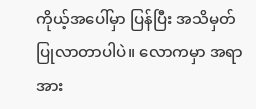ကိုယ့်အပေါ်မှာ ပြန်ပြီး အသိမှတ်ပြုလာတာပါပဲ။ လောကမှာ အရာအား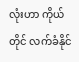လုံးဟာ ကိုယ်တိုင် လက်ခံနိုင်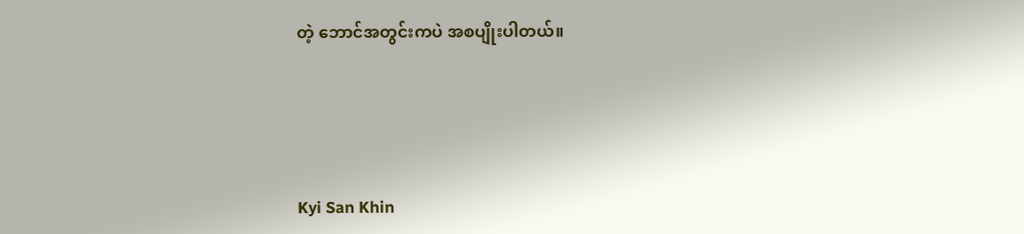တဲ့ ဘောင်အတွင်းကပဲ အစပျိုးပါတယ်။




Kyi San Khin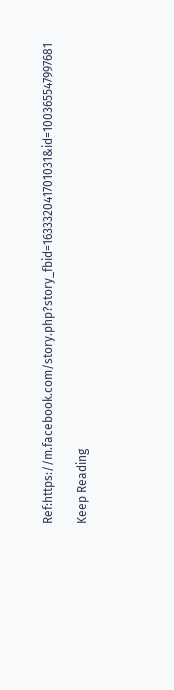Ref:https://m.facebook.com/story.php?story_fbid=163332041701031&id=100365547997681

Keep Reading